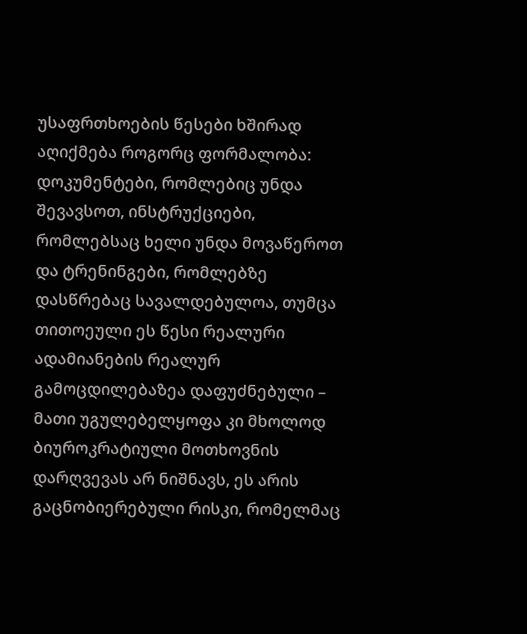უსაფრთხოების წესები ხშირად აღიქმება როგორც ფორმალობა: დოკუმენტები, რომლებიც უნდა შევავსოთ, ინსტრუქციები, რომლებსაც ხელი უნდა მოვაწეროთ და ტრენინგები, რომლებზე დასწრებაც სავალდებულოა, თუმცა თითოეული ეს წესი რეალური ადამიანების რეალურ გამოცდილებაზეა დაფუძნებული – მათი უგულებელყოფა კი მხოლოდ ბიუროკრატიული მოთხოვნის დარღვევას არ ნიშნავს, ეს არის გაცნობიერებული რისკი, რომელმაც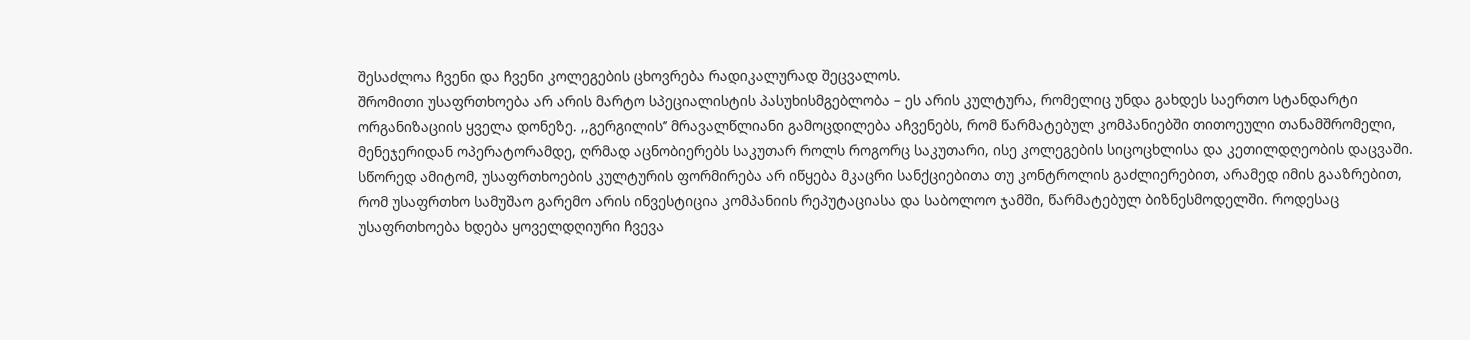შესაძლოა ჩვენი და ჩვენი კოლეგების ცხოვრება რადიკალურად შეცვალოს.
შრომითი უსაფრთხოება არ არის მარტო სპეციალისტის პასუხისმგებლობა – ეს არის კულტურა, რომელიც უნდა გახდეს საერთო სტანდარტი ორგანიზაციის ყველა დონეზე. ,,გერგილის’’ მრავალწლიანი გამოცდილება აჩვენებს, რომ წარმატებულ კომპანიებში თითოეული თანამშრომელი, მენეჯერიდან ოპერატორამდე, ღრმად აცნობიერებს საკუთარ როლს როგორც საკუთარი, ისე კოლეგების სიცოცხლისა და კეთილდღეობის დაცვაში.
სწორედ ამიტომ, უსაფრთხოების კულტურის ფორმირება არ იწყება მკაცრი სანქციებითა თუ კონტროლის გაძლიერებით, არამედ იმის გააზრებით, რომ უსაფრთხო სამუშაო გარემო არის ინვესტიცია კომპანიის რეპუტაციასა და საბოლოო ჯამში, წარმატებულ ბიზნესმოდელში. როდესაც უსაფრთხოება ხდება ყოველდღიური ჩვევა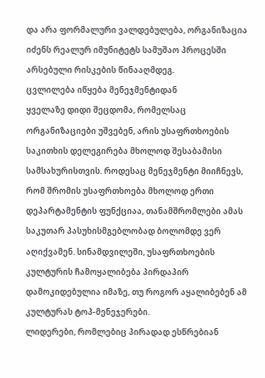და არა ფორმალური ვალდებულება, ორგანიზაცია იძენს რეალურ იმუნიტეტს სამუშაო პროცესში არსებული რისკების წინააღმდეგ.
ცვლილება იწყება მენეჯმენტიდან
ყველაზე დიდი შეცდომა, რომელსაც ორგანიზაციები უშვებენ, არის უსაფრთხოების საკითხის დელეგირება მხოლოდ შესაბამისი სამსახურისთვის. როდესაც მენეჯმენტი მიიჩნევს, რომ შრომის უსაფრთხოება მხოლოდ ერთი დეპარტამენტის ფუნქციაა, თანამშრომლები ამას საკუთარ პასუხისმგებლობად ბოლომდე ვერ აღიქვამენ. სინამდვილეში, უსაფრთხოების კულტურის ჩამოყალიბება პირდაპირ დამოკიდებულია იმაზე, თუ როგორ აყალიბებენ ამ კულტურას ტოპ-მენეჯერები.
ლიდერები, რომლებიც პირადად ესწრებიან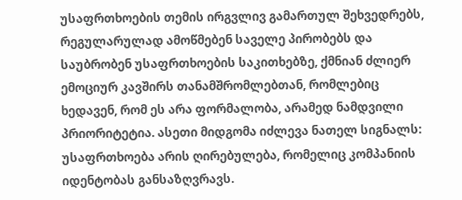უსაფრთხოების თემის ირგვლივ გამართულ შეხვედრებს, რეგულარულად ამოწმებენ საველე პირობებს და საუბრობენ უსაფრთხოების საკითხებზე, ქმნიან ძლიერ ემოციურ კავშირს თანამშრომლებთან, რომლებიც ხედავენ, რომ ეს არა ფორმალობა, არამედ ნამდვილი პრიორიტეტია. ასეთი მიდგომა იძლევა ნათელ სიგნალს: უსაფრთხოება არის ღირებულება, რომელიც კომპანიის იდენტობას განსაზღვრავს.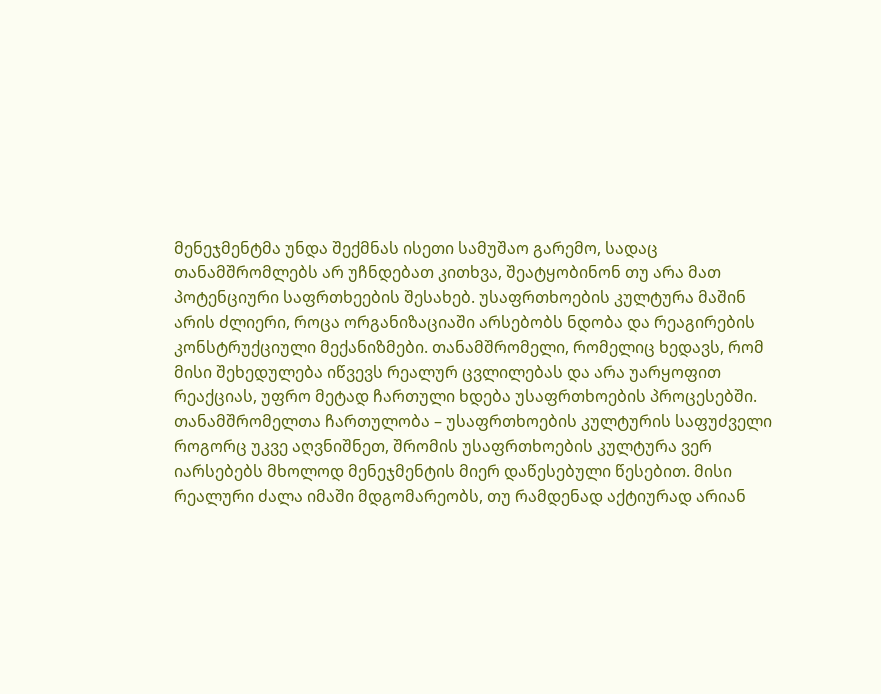მენეჯმენტმა უნდა შექმნას ისეთი სამუშაო გარემო, სადაც თანამშრომლებს არ უჩნდებათ კითხვა, შეატყობინონ თუ არა მათ პოტენციური საფრთხეების შესახებ. უსაფრთხოების კულტურა მაშინ არის ძლიერი, როცა ორგანიზაციაში არსებობს ნდობა და რეაგირების კონსტრუქციული მექანიზმები. თანამშრომელი, რომელიც ხედავს, რომ მისი შეხედულება იწვევს რეალურ ცვლილებას და არა უარყოფით რეაქციას, უფრო მეტად ჩართული ხდება უსაფრთხოების პროცესებში.
თანამშრომელთა ჩართულობა – უსაფრთხოების კულტურის საფუძველი
როგორც უკვე აღვნიშნეთ, შრომის უსაფრთხოების კულტურა ვერ იარსებებს მხოლოდ მენეჯმენტის მიერ დაწესებული წესებით. მისი რეალური ძალა იმაში მდგომარეობს, თუ რამდენად აქტიურად არიან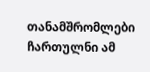თანამშრომლები ჩართულნი ამ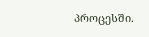პროცესში.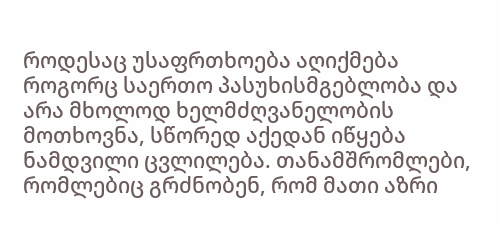როდესაც უსაფრთხოება აღიქმება როგორც საერთო პასუხისმგებლობა და არა მხოლოდ ხელმძღვანელობის მოთხოვნა, სწორედ აქედან იწყება ნამდვილი ცვლილება. თანამშრომლები, რომლებიც გრძნობენ, რომ მათი აზრი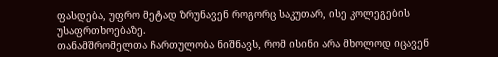ფასდება, უფრო მეტად ზრუნავენ როგორც საკუთარ, ისე კოლეგების უსაფრთხოებაზე.
თანამშრომელთა ჩართულობა ნიშნავს, რომ ისინი არა მხოლოდ იცავენ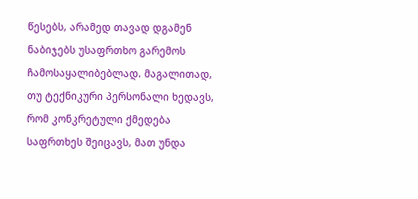წესებს, არამედ თავად დგამენ ნაბიჯებს უსაფრთხო გარემოს ჩამოსაყალიბებლად. მაგალითად, თუ ტექნიკური პერსონალი ხედავს, რომ კონკრეტული ქმედება საფრთხეს შეიცავს, მათ უნდა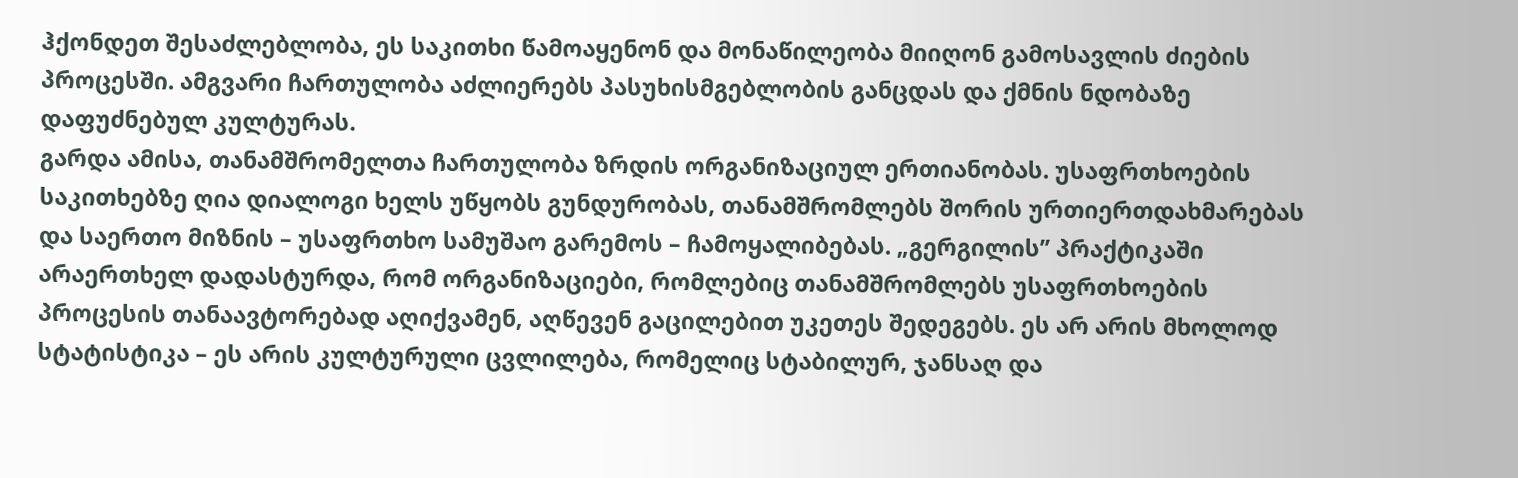ჰქონდეთ შესაძლებლობა, ეს საკითხი წამოაყენონ და მონაწილეობა მიიღონ გამოსავლის ძიების პროცესში. ამგვარი ჩართულობა აძლიერებს პასუხისმგებლობის განცდას და ქმნის ნდობაზე დაფუძნებულ კულტურას.
გარდა ამისა, თანამშრომელთა ჩართულობა ზრდის ორგანიზაციულ ერთიანობას. უსაფრთხოების საკითხებზე ღია დიალოგი ხელს უწყობს გუნდურობას, თანამშრომლებს შორის ურთიერთდახმარებას და საერთო მიზნის – უსაფრთხო სამუშაო გარემოს – ჩამოყალიბებას. „გერგილის’’ პრაქტიკაში არაერთხელ დადასტურდა, რომ ორგანიზაციები, რომლებიც თანამშრომლებს უსაფრთხოების პროცესის თანაავტორებად აღიქვამენ, აღწევენ გაცილებით უკეთეს შედეგებს. ეს არ არის მხოლოდ სტატისტიკა – ეს არის კულტურული ცვლილება, რომელიც სტაბილურ, ჯანსაღ და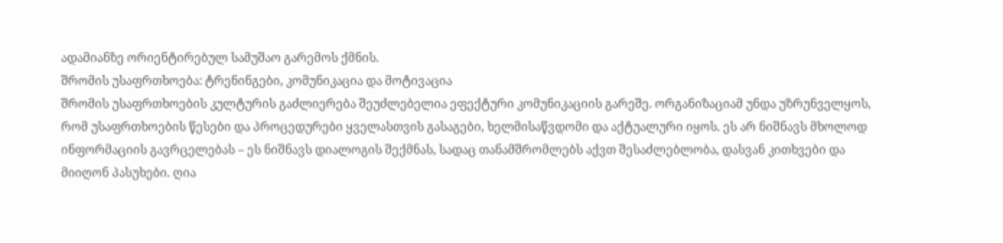ადამიანზე ორიენტირებულ სამუშაო გარემოს ქმნის.
შრომის უსაფრთხოება: ტრენინგები, კომუნიკაცია და მოტივაცია
შრომის უსაფრთხოების კულტურის გაძლიერება შეუძლებელია ეფექტური კომუნიკაციის გარეშე. ორგანიზაციამ უნდა უზრუნველყოს, რომ უსაფრთხოების წესები და პროცედურები ყველასთვის გასაგები, ხელმისაწვდომი და აქტუალური იყოს. ეს არ ნიშნავს მხოლოდ ინფორმაციის გავრცელებას – ეს ნიშნავს დიალოგის შექმნას, სადაც თანამშრომლებს აქვთ შესაძლებლობა, დასვან კითხვები და მიიღონ პასუხები. ღია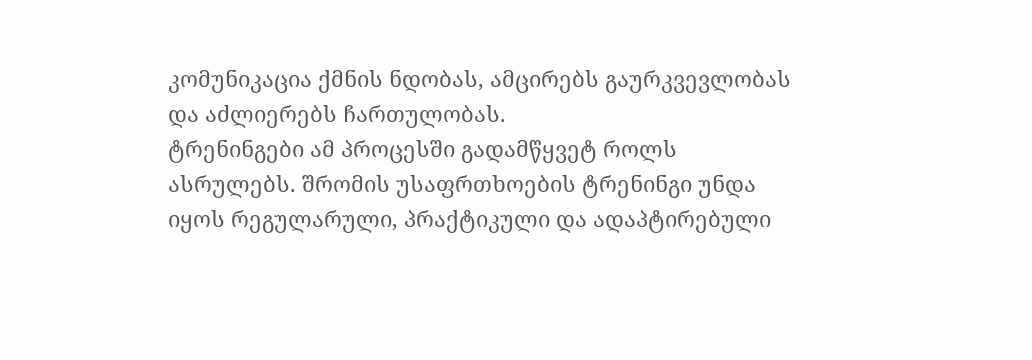კომუნიკაცია ქმნის ნდობას, ამცირებს გაურკვევლობას და აძლიერებს ჩართულობას.
ტრენინგები ამ პროცესში გადამწყვეტ როლს ასრულებს. შრომის უსაფრთხოების ტრენინგი უნდა იყოს რეგულარული, პრაქტიკული და ადაპტირებული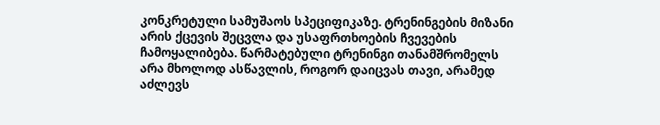კონკრეტული სამუშაოს სპეციფიკაზე. ტრენინგების მიზანი არის ქცევის შეცვლა და უსაფრთხოების ჩვევების ჩამოყალიბება. წარმატებული ტრენინგი თანამშრომელს არა მხოლოდ ასწავლის, როგორ დაიცვას თავი, არამედ აძლევს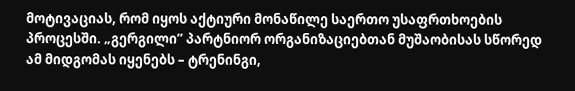მოტივაციას, რომ იყოს აქტიური მონაწილე საერთო უსაფრთხოების პროცესში. „გერგილი’’ პარტნიორ ორგანიზაციებთან მუშაობისას სწორედ ამ მიდგომას იყენებს – ტრენინგი,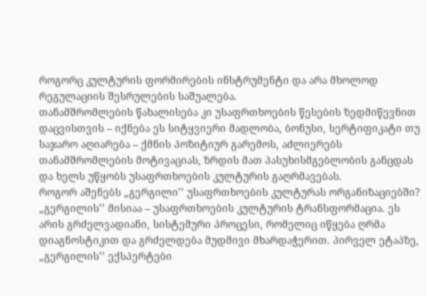როგორც კულტურის ფორმირების ინსტრუმენტი და არა მხოლოდ რეგულაციის შესრულების საშუალება.
თანამშრომლების წახალისება კი უსაფრთხოების წესების ზედმიწევნით დაცვისთვის – იქნება ეს სიტყვიერი მადლობა, ბონუსი, სერტიფიკატი თუ საჯარო აღიარება – ქმნის პოზიტიურ გარემოს, აძლიერებს თანამშრომლების მოტივაციას, ზრდის მათ პასუხისმგებლობის განცდას და ხელს უწყობს უსაფრთხოების კულტურის გაღრმავებას.
როგორ აშენებს „გერგილი’’ უსაფრთხოების კულტურას ორგანიზაციებში?
„გერგილის’’ მისიაა – უსაფრთხოების კულტურის ტრანსფორმაცია. ეს არის გრძელვადიანი, სისტემური პროცესი, რომელიც იწყება ღრმა დიაგნოსტიკით და გრძელდება მუდმივი მხარდაჭერით. პირველ ეტაპზე, „გერგილის’’ ექსპერტები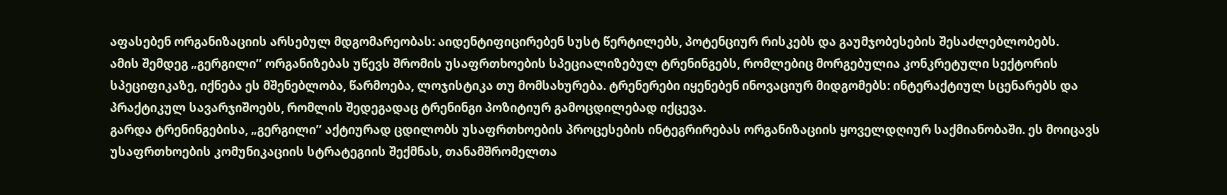აფასებენ ორგანიზაციის არსებულ მდგომარეობას: აიდენტიფიცირებენ სუსტ წერტილებს, პოტენციურ რისკებს და გაუმჯობესების შესაძლებლობებს.
ამის შემდეგ „გერგილი’’ ორგანიზებას უწევს შრომის უსაფრთხოების სპეციალიზებულ ტრენინგებს, რომლებიც მორგებულია კონკრეტული სექტორის სპეციფიკაზე, იქნება ეს მშენებლობა, წარმოება, ლოჯისტიკა თუ მომსახურება. ტრენერები იყენებენ ინოვაციურ მიდგომებს: ინტერაქტიულ სცენარებს და პრაქტიკულ სავარჯიშოებს, რომლის შედეგადაც ტრენინგი პოზიტიურ გამოცდილებად იქცევა.
გარდა ტრენინგებისა, „გერგილი’’ აქტიურად ცდილობს უსაფრთხოების პროცესების ინტეგრირებას ორგანიზაციის ყოველდღიურ საქმიანობაში. ეს მოიცავს უსაფრთხოების კომუნიკაციის სტრატეგიის შექმნას, თანამშრომელთა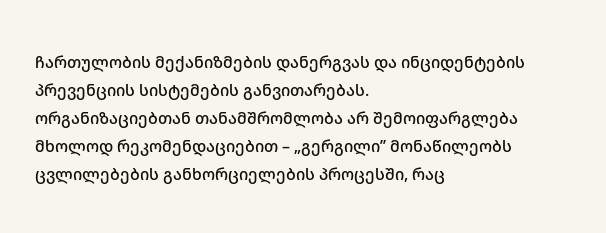ჩართულობის მექანიზმების დანერგვას და ინციდენტების პრევენციის სისტემების განვითარებას. ორგანიზაციებთან თანამშრომლობა არ შემოიფარგლება მხოლოდ რეკომენდაციებით – „გერგილი’’ მონაწილეობს ცვლილებების განხორციელების პროცესში, რაც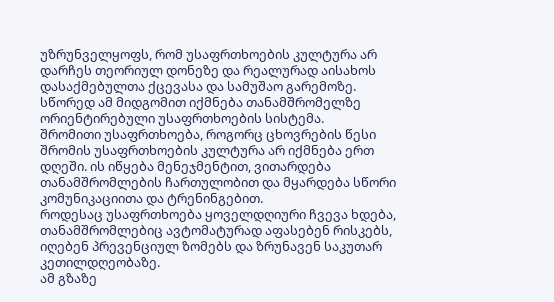უზრუნველყოფს, რომ უსაფრთხოების კულტურა არ დარჩეს თეორიულ დონეზე და რეალურად აისახოს დასაქმებულთა ქცევასა და სამუშაო გარემოზე. სწორედ ამ მიდგომით იქმნება თანამშრომელზე ორიენტირებული უსაფრთხოების სისტემა.
შრომითი უსაფრთხოება, როგორც ცხოვრების წესი
შრომის უსაფრთხოების კულტურა არ იქმნება ერთ დღეში. ის იწყება მენეჯმენტით, ვითარდება თანამშრომლების ჩართულობით და მყარდება სწორი კომუნიკაციითა და ტრენინგებით.
როდესაც უსაფრთხოება ყოველდღიური ჩვევა ხდება, თანამშრომლებიც ავტომატურად აფასებენ რისკებს, იღებენ პრევენციულ ზომებს და ზრუნავენ საკუთარ კეთილდღეობაზე.
ამ გზაზე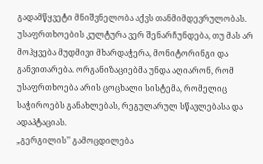გადამწყვეტი მნიშვნელობა აქვს თანმიმდევრულობას. უსაფრთხოების კულტურა ვერ შენარჩუნდება, თუ მას არ მოჰყვება მუდმივი მხარდაჭერა, მონიტორინგი და განვითარება. ორგანიზაციებმა უნდა აღიარონ, რომ უსაფრთხოება არის ცოცხალი სისტემა, რომელიც საჭიროებს განახლებას, რეგულარულ სწავლებასა და ადაპტაციას.
„გერგილის’’ გამოცდილება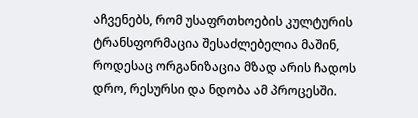აჩვენებს, რომ უსაფრთხოების კულტურის ტრანსფორმაცია შესაძლებელია მაშინ, როდესაც ორგანიზაცია მზად არის ჩადოს დრო, რესურსი და ნდობა ამ პროცესში.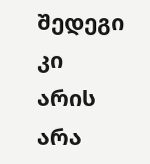შედეგი კი არის არა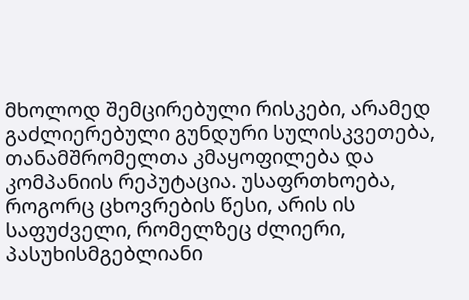მხოლოდ შემცირებული რისკები, არამედ გაძლიერებული გუნდური სულისკვეთება, თანამშრომელთა კმაყოფილება და კომპანიის რეპუტაცია. უსაფრთხოება, როგორც ცხოვრების წესი, არის ის საფუძველი, რომელზეც ძლიერი, პასუხისმგებლიანი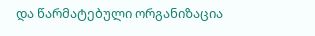და წარმატებული ორგანიზაცია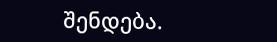შენდება.